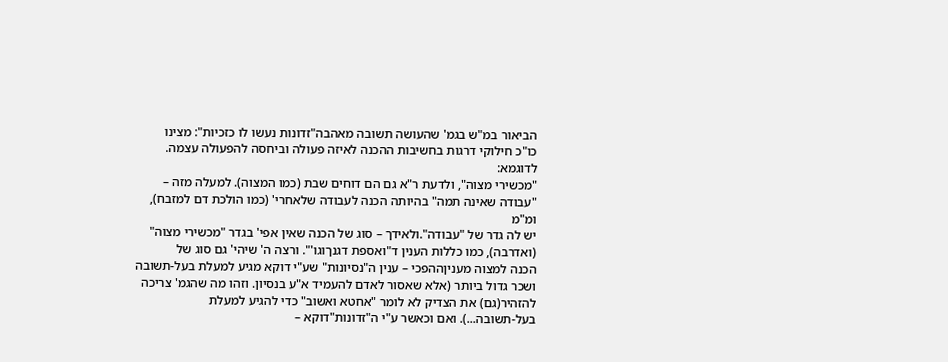הביאור במ"ש בגמ' שהעושה תשובה מאהבה"זדונות נעשו לו כזכיות": מצינו
כו"כ חילוקי דרגות בחשיבות ההכנה לאיזה פעולה וביחסה להפעולה עצמה. לדוגמא:
"מכשירי מצוה", ולדעת ר"א גם הם דוחים שבת (כמו המצוה). למעלה מזה –
"עבודה שאינה תמה" בהיותה הכנה לעבודה שלאחרי' (כמו הולכת דם למזבח), ומ"מ
יש לה גדר של "עבודה".ולאידך – סוג של הכנה שאין אפי' בגדר "מכשירי מצוה"
(ואדרבה), כמו כללות הענין ד"ואספת דגנךוגו'". ורצה ה' שיהי' גם סוג של
הכנה למצוה מעניןההפכי – ענין ה"נסיונות" שע"י דוקא מגיע למעלת בעל-תשובה
ושכר גדול ביותר (אלא שאסור לאדם להעמיד א"ע בנסיון. וזהו מה שהגמ' צריכה
להזהיר(גם) את הצדיק לא לומר "אחטא ואשוב" כדי להגיע למעלת
בעל-תשובה...). ואם וכאשר ע"י ה"זדונות"דוקא –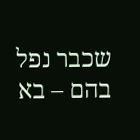שכבר נפל בהם – בא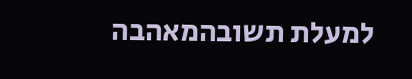למעלת תשובהמאהבה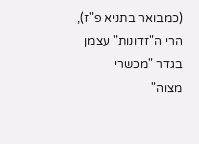(כמבואר בתניא פ"ז), הרי ה"זדונות" עצמן בגדר "מכשרי
מצוה"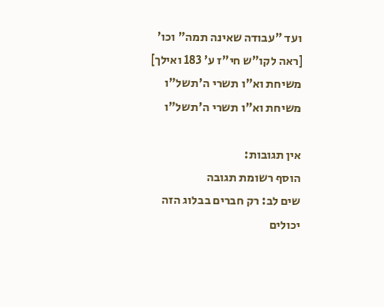ועד "עבודה שאינה תמה" וכו' [ראה לקו"ש חי"ז ע' 183 ואילך]
משיחת וא"ו תשרי ה'תשל"ו
משיחת וא"ו תשרי ה'תשל"ו

אין תגובות:
הוסף רשומת תגובה
שים לב: רק חברים בבלוג הזה יכולים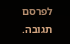לפרסם תגובה.